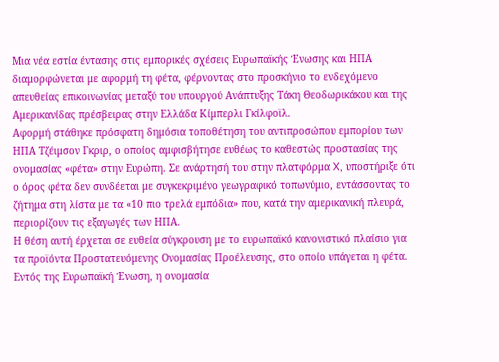Μια νέα εστία έντασης στις εμπορικές σχέσεις Ευρωπαϊκής Ένωσης και ΗΠΑ διαμορφώνεται με αφορμή τη φέτα, φέρνοντας στο προσκήνιο το ενδεχόμενο απευθείας επικοινωνίας μεταξύ του υπουργού Ανάπτυξης Τάκη Θεοδωρικάκου και της Αμερικανίδας πρέσβειρας στην Ελλάδα Κίμπερλι Γκίλφοϊλ.
Αφορμή στάθηκε πρόσφατη δημόσια τοποθέτηση του αντιπροσώπου εμπορίου των ΗΠΑ Τζέιμσον Γκριρ, ο οποίος αμφισβήτησε ευθέως το καθεστώς προστασίας της ονομασίας «φέτα» στην Ευρώπη. Σε ανάρτησή του στην πλατφόρμα X, υποστήριξε ότι ο όρος φέτα δεν συνδέεται με συγκεκριμένο γεωγραφικό τοπωνύμιο, εντάσσοντας το ζήτημα στη λίστα με τα «10 πιο τρελά εμπόδια» που, κατά την αμερικανική πλευρά, περιορίζουν τις εξαγωγές των ΗΠΑ.
Η θέση αυτή έρχεται σε ευθεία σύγκρουση με το ευρωπαϊκό κανονιστικό πλαίσιο για τα προϊόντα Προστατευόμενης Ονομασίας Προέλευσης, στο οποίο υπάγεται η φέτα. Εντός της Ευρωπαϊκή Ένωση, η ονομασία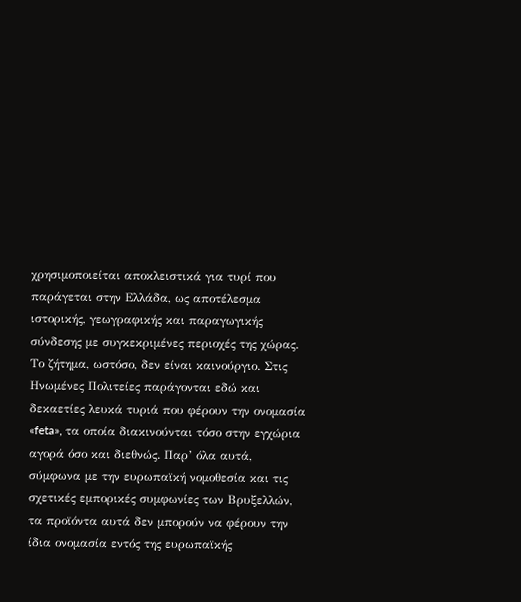χρησιμοποιείται αποκλειστικά για τυρί που παράγεται στην Ελλάδα, ως αποτέλεσμα ιστορικής, γεωγραφικής και παραγωγικής σύνδεσης με συγκεκριμένες περιοχές της χώρας.
Το ζήτημα, ωστόσο, δεν είναι καινούργιο. Στις Ηνωμένες Πολιτείες παράγονται εδώ και δεκαετίες λευκά τυριά που φέρουν την ονομασία «feta», τα οποία διακινούνται τόσο στην εγχώρια αγορά όσο και διεθνώς. Παρ’ όλα αυτά, σύμφωνα με την ευρωπαϊκή νομοθεσία και τις σχετικές εμπορικές συμφωνίες των Βρυξελλών, τα προϊόντα αυτά δεν μπορούν να φέρουν την ίδια ονομασία εντός της ευρωπαϊκής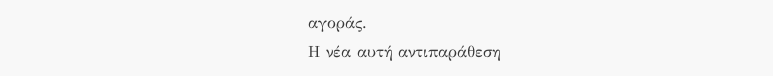αγοράς.
Η νέα αυτή αντιπαράθεση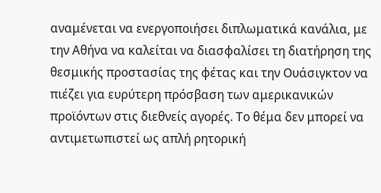αναμένεται να ενεργοποιήσει διπλωματικά κανάλια, με την Αθήνα να καλείται να διασφαλίσει τη διατήρηση της θεσμικής προστασίας της φέτας και την Ουάσιγκτον να πιέζει για ευρύτερη πρόσβαση των αμερικανικών προϊόντων στις διεθνείς αγορές. Το θέμα δεν μπορεί να αντιμετωπιστεί ως απλή ρητορική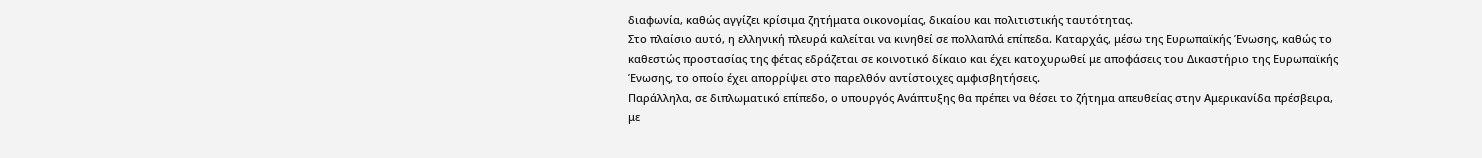διαφωνία, καθώς αγγίζει κρίσιμα ζητήματα οικονομίας, δικαίου και πολιτιστικής ταυτότητας.
Στο πλαίσιο αυτό, η ελληνική πλευρά καλείται να κινηθεί σε πολλαπλά επίπεδα. Καταρχάς, μέσω της Ευρωπαϊκής Ένωσης, καθώς το καθεστώς προστασίας της φέτας εδράζεται σε κοινοτικό δίκαιο και έχει κατοχυρωθεί με αποφάσεις του Δικαστήριο της Ευρωπαϊκής Ένωσης, το οποίο έχει απορρίψει στο παρελθόν αντίστοιχες αμφισβητήσεις.
Παράλληλα, σε διπλωματικό επίπεδο, ο υπουργός Ανάπτυξης θα πρέπει να θέσει το ζήτημα απευθείας στην Αμερικανίδα πρέσβειρα, με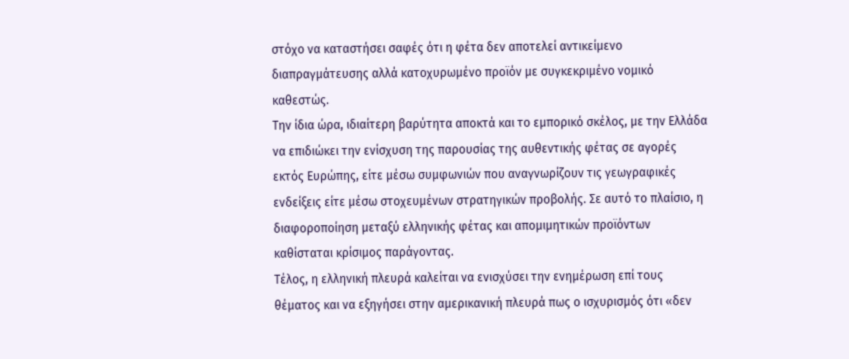στόχο να καταστήσει σαφές ότι η φέτα δεν αποτελεί αντικείμενο διαπραγμάτευσης αλλά κατοχυρωμένο προϊόν με συγκεκριμένο νομικό καθεστώς.
Την ίδια ώρα, ιδιαίτερη βαρύτητα αποκτά και το εμπορικό σκέλος, με την Ελλάδα να επιδιώκει την ενίσχυση της παρουσίας της αυθεντικής φέτας σε αγορές εκτός Ευρώπης, είτε μέσω συμφωνιών που αναγνωρίζουν τις γεωγραφικές ενδείξεις είτε μέσω στοχευμένων στρατηγικών προβολής. Σε αυτό το πλαίσιο, η διαφοροποίηση μεταξύ ελληνικής φέτας και απομιμητικών προϊόντων καθίσταται κρίσιμος παράγοντας.
Τέλος, η ελληνική πλευρά καλείται να ενισχύσει την ενημέρωση επί τους θέματος και να εξηγήσει στην αμερικανική πλευρά πως ο ισχυρισμός ότι «δεν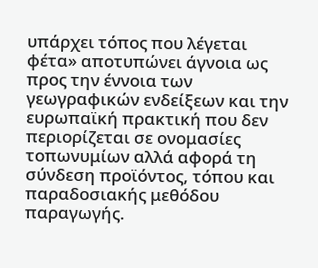υπάρχει τόπος που λέγεται φέτα» αποτυπώνει άγνοια ως προς την έννοια των γεωγραφικών ενδείξεων και την ευρωπαϊκή πρακτική που δεν περιορίζεται σε ονομασίες τοπωνυμίων αλλά αφορά τη σύνδεση προϊόντος, τόπου και παραδοσιακής μεθόδου παραγωγής.